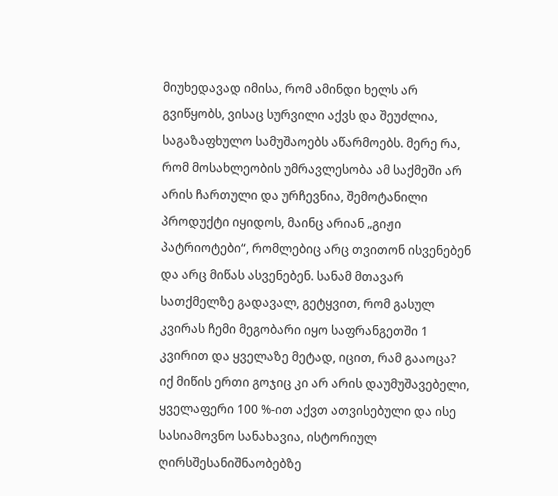მიუხედავად იმისა, რომ ამინდი ხელს არ გვიწყობს, ვისაც სურვილი აქვს და შეუძლია, საგაზაფხულო სამუშაოებს აწარმოებს. მერე რა, რომ მოსახლეობის უმრავლესობა ამ საქმეში არ არის ჩართული და ურჩევნია, შემოტანილი პროდუქტი იყიდოს, მაინც არიან „გიჟი პატრიოტები“, რომლებიც არც თვითონ ისვენებენ და არც მიწას ასვენებენ. სანამ მთავარ სათქმელზე გადავალ, გეტყვით, რომ გასულ კვირას ჩემი მეგობარი იყო საფრანგეთში 1 კვირით და ყველაზე მეტად, იცით, რამ გააოცა? იქ მიწის ერთი გოჯიც კი არ არის დაუმუშავებელი, ყველაფერი 100 %-ით აქვთ ათვისებული და ისე სასიამოვნო სანახავია, ისტორიულ ღირსშესანიშნაობებზე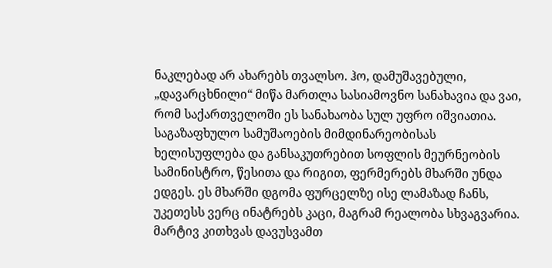ნაკლებად არ ახარებს თვალსო. ჰო, დამუშავებული, „დავარცხნილი“ მიწა მართლა სასიამოვნო სანახავია და ვაი, რომ საქართველოში ეს სანახაობა სულ უფრო იშვიათია.
საგაზაფხულო სამუშაოების მიმდინარეობისას ხელისუფლება და განსაკუთრებით სოფლის მეურნეობის სამინისტრო, წესითა და რიგით, ფერმერებს მხარში უნდა ედგეს. ეს მხარში დგომა ფურცელზე ისე ლამაზად ჩანს, უკეთესს ვერც ინატრებს კაცი, მაგრამ რეალობა სხვაგვარია. მარტივ კითხვას დავუსვამთ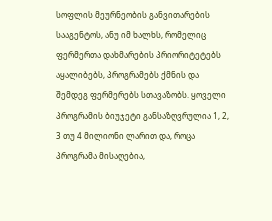სოფლის მეურნეობის განვითარების სააგენტოს, ანუ იმ ხალხს, რომელიც ფერმერთა დახმარების პრიორიტეტებს აყალიბებს, პროგრამებს ქმნის და შემდეგ ფერმერებს სთავაზობს. ყოველი პროგრამის ბიუჯეტი განსაზღვრულია 1, 2, 3 თუ 4 მილიონი ლარით და, როცა პროგრამა მისაღებია,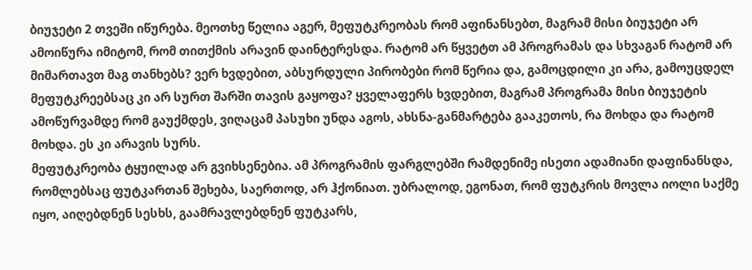ბიუჯეტი 2 თვეში იწურება. მეოთხე წელია აგერ, მეფუტკრეობას რომ აფინანსებთ, მაგრამ მისი ბიუჯეტი არ ამოიწურა იმიტომ, რომ თითქმის არავინ დაინტერესდა. რატომ არ წყვეტთ ამ პროგრამას და სხვაგან რატომ არ მიმართავთ მაგ თანხებს? ვერ ხვდებით, აბსურდული პირობები რომ წერია და, გამოცდილი კი არა, გამოუცდელ მეფუტკრეებსაც კი არ სურთ შარში თავის გაყოფა? ყველაფერს ხვდებით, მაგრამ პროგრამა მისი ბიუჯეტის ამოწურვამდე რომ გაუქმდეს, ვიღაცამ პასუხი უნდა აგოს, ახსნა-განმარტება გააკეთოს, რა მოხდა და რატომ მოხდა. ეს კი არავის სურს.
მეფუტკრეობა ტყუილად არ გვიხსენებია. ამ პროგრამის ფარგლებში რამდენიმე ისეთი ადამიანი დაფინანსდა, რომლებსაც ფუტკართან შეხება, საერთოდ, არ ჰქონიათ. უბრალოდ, ეგონათ, რომ ფუტკრის მოვლა იოლი საქმე იყო, აიღებდნენ სესხს, გაამრავლებდნენ ფუტკარს,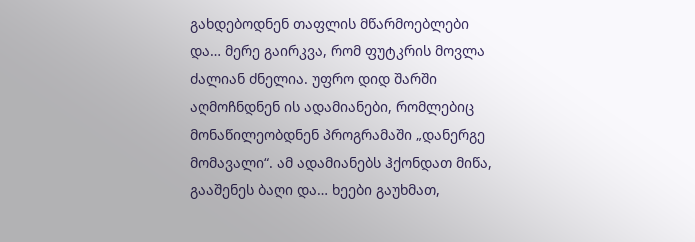გახდებოდნენ თაფლის მწარმოებლები და… მერე გაირკვა, რომ ფუტკრის მოვლა ძალიან ძნელია. უფრო დიდ შარში აღმოჩნდნენ ის ადამიანები, რომლებიც მონაწილეობდნენ პროგრამაში „დანერგე მომავალი“. ამ ადამიანებს ჰქონდათ მიწა, გააშენეს ბაღი და… ხეები გაუხმათ,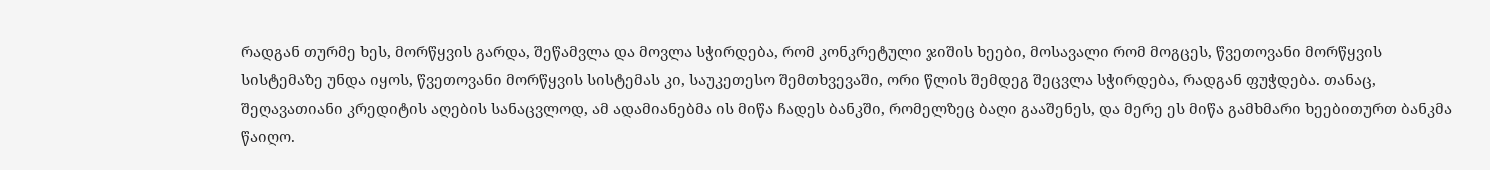რადგან თურმე ხეს, მორწყვის გარდა, შეწამვლა და მოვლა სჭირდება, რომ კონკრეტული ჯიშის ხეები, მოსავალი რომ მოგცეს, წვეთოვანი მორწყვის სისტემაზე უნდა იყოს, წვეთოვანი მორწყვის სისტემას კი, საუკეთესო შემთხვევაში, ორი წლის შემდეგ შეცვლა სჭირდება, რადგან ფუჭდება. თანაც, შეღავათიანი კრედიტის აღების სანაცვლოდ, ამ ადამიანებმა ის მიწა ჩადეს ბანკში, რომელზეც ბაღი გააშენეს, და მერე ეს მიწა გამხმარი ხეებითურთ ბანკმა წაიღო.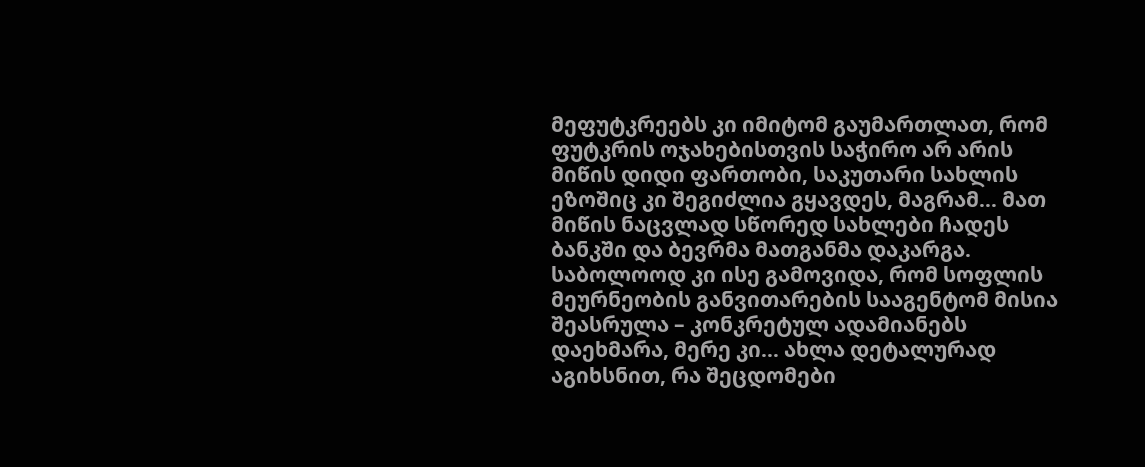მეფუტკრეებს კი იმიტომ გაუმართლათ, რომ ფუტკრის ოჯახებისთვის საჭირო არ არის მიწის დიდი ფართობი, საკუთარი სახლის ეზოშიც კი შეგიძლია გყავდეს, მაგრამ… მათ მიწის ნაცვლად სწორედ სახლები ჩადეს ბანკში და ბევრმა მათგანმა დაკარგა. საბოლოოდ კი ისე გამოვიდა, რომ სოფლის მეურნეობის განვითარების სააგენტომ მისია შეასრულა – კონკრეტულ ადამიანებს დაეხმარა, მერე კი… ახლა დეტალურად აგიხსნით, რა შეცდომები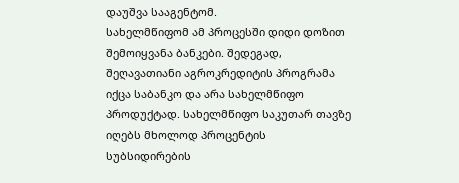დაუშვა სააგენტომ.
სახელმწიფომ ამ პროცესში დიდი დოზით შემოიყვანა ბანკები. შედეგად, შეღავათიანი აგროკრედიტის პროგრამა იქცა საბანკო და არა სახელმწიფო პროდუქტად. სახელმწიფო საკუთარ თავზე იღებს მხოლოდ პროცენტის სუბსიდირების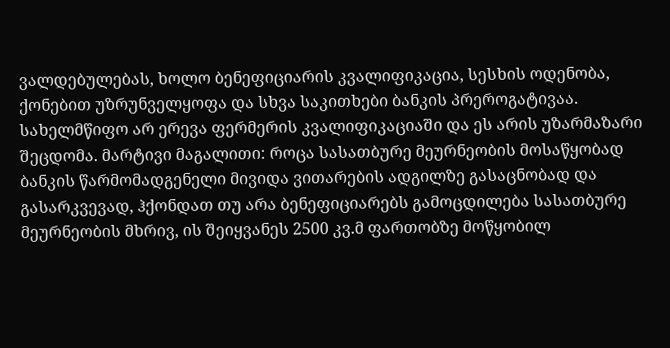ვალდებულებას, ხოლო ბენეფიციარის კვალიფიკაცია, სესხის ოდენობა, ქონებით უზრუნველყოფა და სხვა საკითხები ბანკის პრეროგატივაა. სახელმწიფო არ ერევა ფერმერის კვალიფიკაციაში და ეს არის უზარმაზარი შეცდომა. მარტივი მაგალითი: როცა სასათბურე მეურნეობის მოსაწყობად ბანკის წარმომადგენელი მივიდა ვითარების ადგილზე გასაცნობად და გასარკვევად, ჰქონდათ თუ არა ბენეფიციარებს გამოცდილება სასათბურე მეურნეობის მხრივ, ის შეიყვანეს 2500 კვ.მ ფართობზე მოწყობილ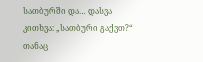სათბურში და… დასვა კითხვა: „სათბური გაქვთ?“ თანაც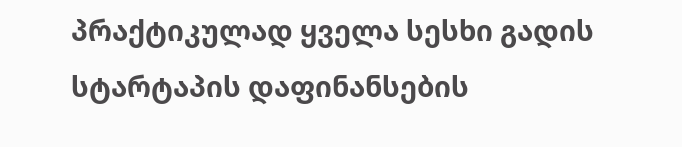პრაქტიკულად ყველა სესხი გადის სტარტაპის დაფინანსების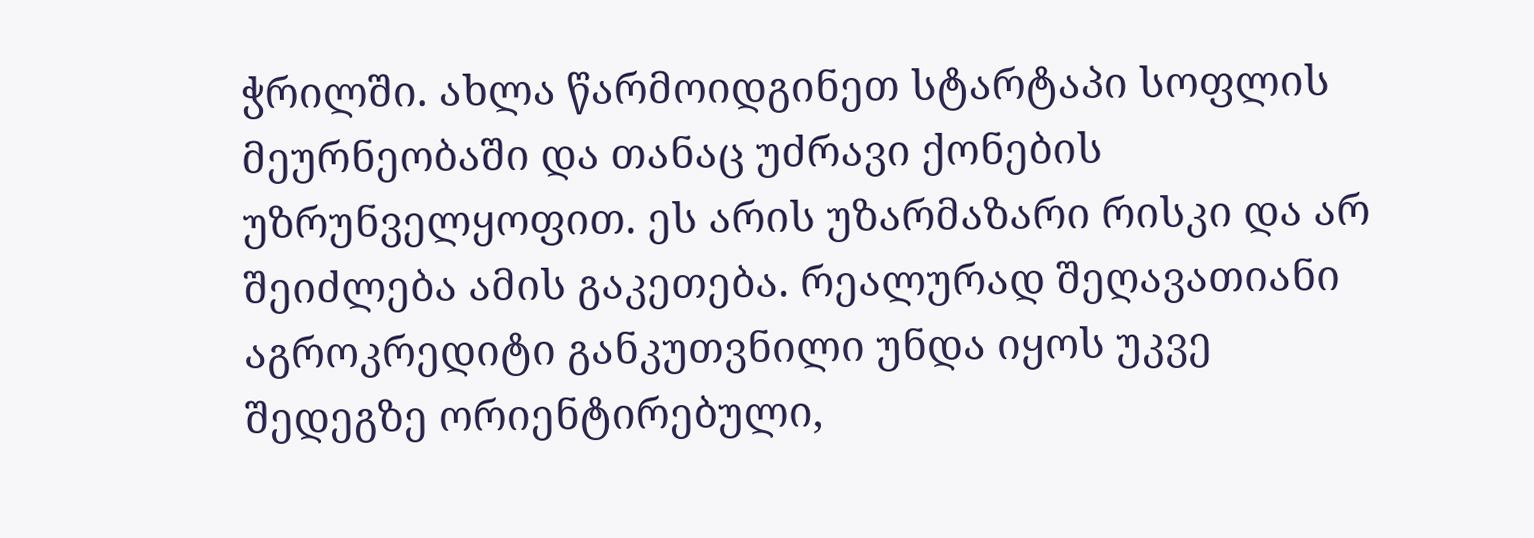ჭრილში. ახლა წარმოიდგინეთ სტარტაპი სოფლის მეურნეობაში და თანაც უძრავი ქონების უზრუნველყოფით. ეს არის უზარმაზარი რისკი და არ შეიძლება ამის გაკეთება. რეალურად შეღავათიანი აგროკრედიტი განკუთვნილი უნდა იყოს უკვე შედეგზე ორიენტირებული,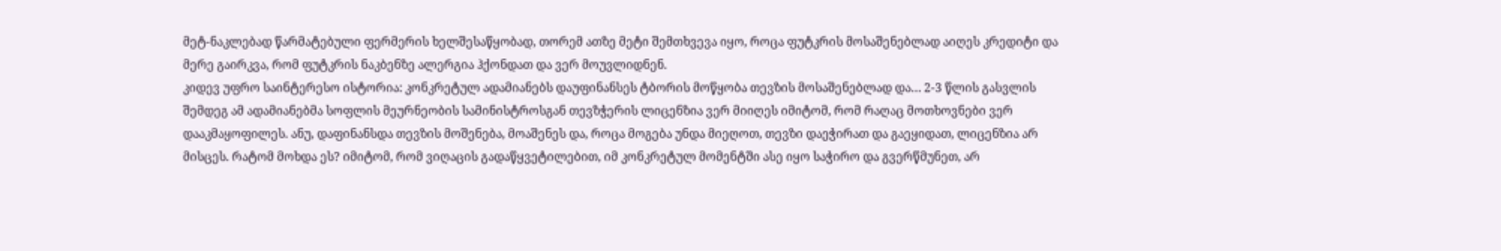მეტ-ნაკლებად წარმატებული ფერმერის ხელშესაწყობად, თორემ ათზე მეტი შემთხვევა იყო, როცა ფუტკრის მოსაშენებლად აიღეს კრედიტი და მერე გაირკვა, რომ ფუტკრის ნაკბენზე ალერგია ჰქონდათ და ვერ მოუვლიდნენ.
კიდევ უფრო საინტერესო ისტორია: კონკრეტულ ადამიანებს დაუფინანსეს ტბორის მოწყობა თევზის მოსაშენებლად და… 2-3 წლის გასვლის შემდეგ ამ ადამიანებმა სოფლის მეურნეობის სამინისტროსგან თევზჭერის ლიცენზია ვერ მიიღეს იმიტომ, რომ რაღაც მოთხოვნები ვერ დააკმაყოფილეს. ანუ, დაფინანსდა თევზის მოშენება, მოაშენეს და, როცა მოგება უნდა მიეღოთ, თევზი დაეჭირათ და გაეყიდათ, ლიცენზია არ მისცეს. რატომ მოხდა ეს? იმიტომ, რომ ვიღაცის გადაწყვეტილებით, იმ კონკრეტულ მომენტში ასე იყო საჭირო და გვერწმუნეთ, არ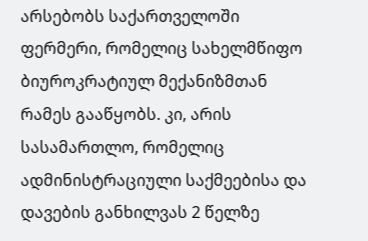არსებობს საქართველოში ფერმერი, რომელიც სახელმწიფო ბიუროკრატიულ მექანიზმთან რამეს გააწყობს. კი, არის სასამართლო, რომელიც ადმინისტრაციული საქმეებისა და დავების განხილვას 2 წელზე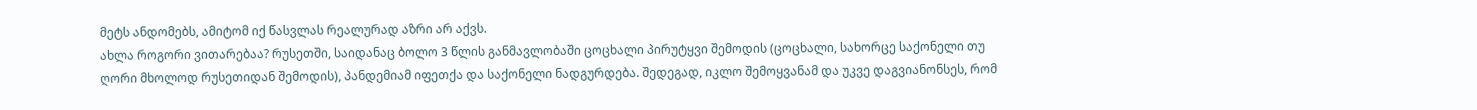მეტს ანდომებს, ამიტომ იქ წასვლას რეალურად აზრი არ აქვს.
ახლა როგორი ვითარებაა? რუსეთში, საიდანაც ბოლო 3 წლის განმავლობაში ცოცხალი პირუტყვი შემოდის (ცოცხალი, სახორცე საქონელი თუ ღორი მხოლოდ რუსეთიდან შემოდის), პანდემიამ იფეთქა და საქონელი ნადგურდება. შედეგად, იკლო შემოყვანამ და უკვე დაგვიანონსეს, რომ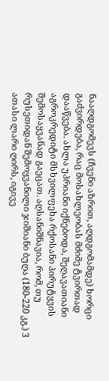ნააღდგომევს (ჩვენი აზრით, აღდგომამდე) ხორცი გაძვირდება, რაც მოსახლეობას მძიმე ტვირთად დააწვება. ახლა უპრიანი იქნებოდა, შეღავათიანი აგროკრედიტი მსხვილფეხა რქოსანი პირუტყვის შემოსაყვანად გაეცათ. აღსანიშნავია, რომ, თუ რუსეთიდან შემოყვანილი ჯიშიანი ბუღა (180-220 კგ.) 3 ათასი ლარი ღირს, იგივე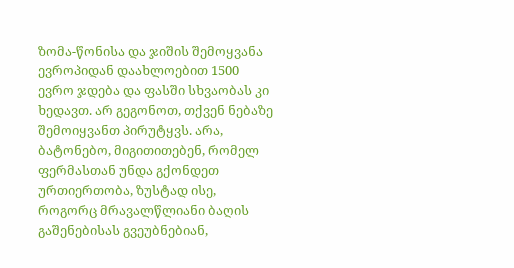ზომა-წონისა და ჯიშის შემოყვანა ევროპიდან დაახლოებით 1500 ევრო ჯდება და ფასში სხვაობას კი ხედავთ. არ გეგონოთ, თქვენ ნებაზე შემოიყვანთ პირუტყვს. არა, ბატონებო, მიგითითებენ, რომელ ფერმასთან უნდა გქონდეთ ურთიერთობა, ზუსტად ისე, როგორც მრავალწლიანი ბაღის გაშენებისას გვეუბნებიან,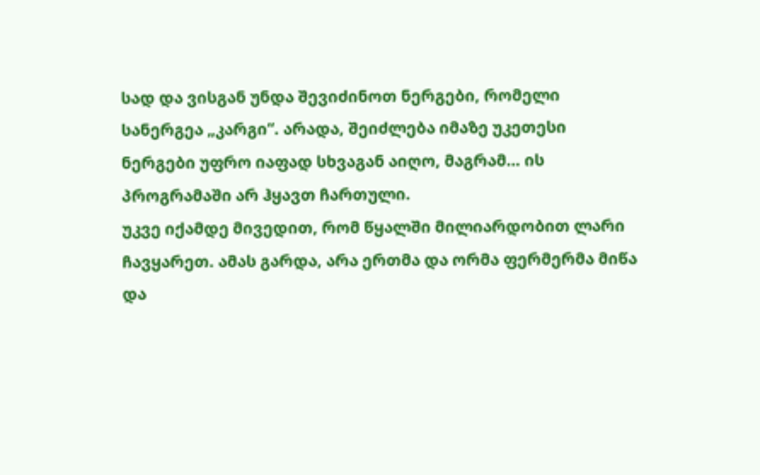სად და ვისგან უნდა შევიძინოთ ნერგები, რომელი სანერგეა „კარგი“. არადა, შეიძლება იმაზე უკეთესი ნერგები უფრო იაფად სხვაგან აიღო, მაგრამ… ის პროგრამაში არ ჰყავთ ჩართული.
უკვე იქამდე მივედით, რომ წყალში მილიარდობით ლარი ჩავყარეთ. ამას გარდა, არა ერთმა და ორმა ფერმერმა მიწა და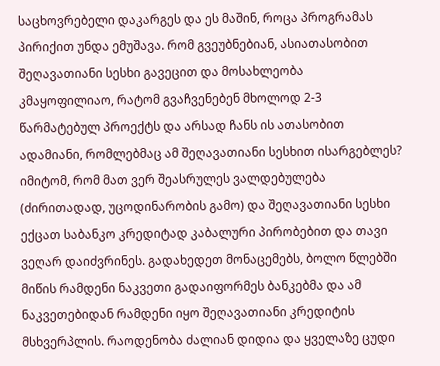საცხოვრებელი დაკარგეს და ეს მაშინ, როცა პროგრამას პირიქით უნდა ემუშავა. რომ გვეუბნებიან, ასიათასობით შეღავათიანი სესხი გავეცით და მოსახლეობა კმაყოფილიაო, რატომ გვაჩვენებენ მხოლოდ 2-3 წარმატებულ პროექტს და არსად ჩანს ის ათასობით ადამიანი, რომლებმაც ამ შეღავათიანი სესხით ისარგებლეს? იმიტომ, რომ მათ ვერ შეასრულეს ვალდებულება (ძირითადად, უცოდინარობის გამო) და შეღავათიანი სესხი ექცათ საბანკო კრედიტად კაბალური პირობებით და თავი ვეღარ დაიძვრინეს. გადახედეთ მონაცემებს, ბოლო წლებში მიწის რამდენი ნაკვეთი გადაიფორმეს ბანკებმა და ამ ნაკვეთებიდან რამდენი იყო შეღავათიანი კრედიტის მსხვერპლის. რაოდენობა ძალიან დიდია და ყველაზე ცუდი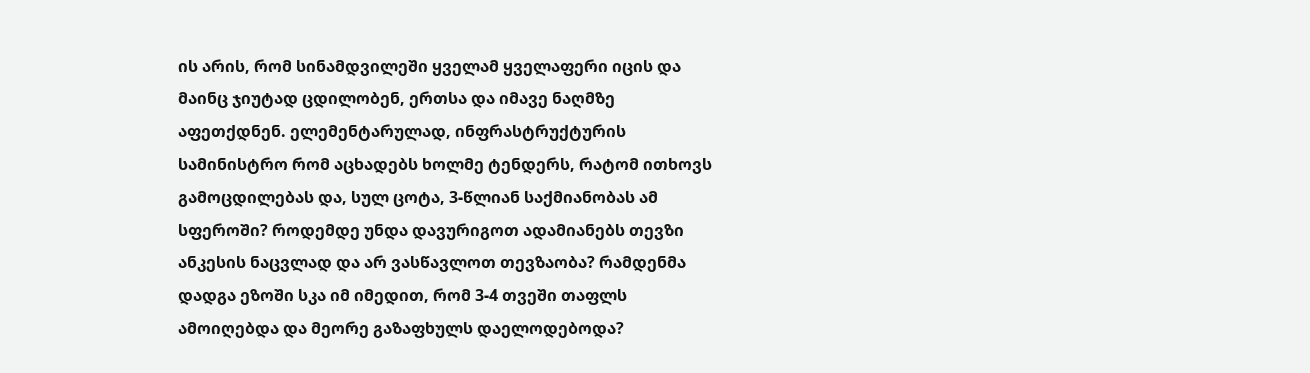ის არის, რომ სინამდვილეში ყველამ ყველაფერი იცის და მაინც ჯიუტად ცდილობენ, ერთსა და იმავე ნაღმზე აფეთქდნენ. ელემენტარულად, ინფრასტრუქტურის სამინისტრო რომ აცხადებს ხოლმე ტენდერს, რატომ ითხოვს გამოცდილებას და, სულ ცოტა, 3-წლიან საქმიანობას ამ სფეროში? როდემდე უნდა დავურიგოთ ადამიანებს თევზი ანკესის ნაცვლად და არ ვასწავლოთ თევზაობა? რამდენმა დადგა ეზოში სკა იმ იმედით, რომ 3-4 თვეში თაფლს ამოიღებდა და მეორე გაზაფხულს დაელოდებოდა?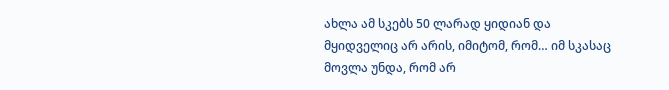ახლა ამ სკებს 50 ლარად ყიდიან და მყიდველიც არ არის, იმიტომ, რომ… იმ სკასაც მოვლა უნდა, რომ არ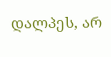დალპეს, არ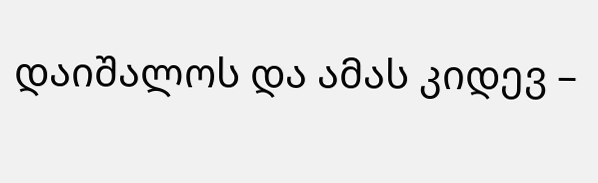დაიშალოს და ამას კიდევ –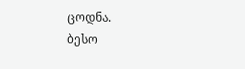ცოდნა.
ბესო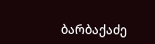ბარბაქაძე